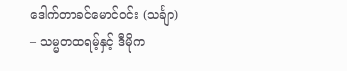ဒေါက်တာခင်မောင်ဝင်း (သင်္ချာ) – သမ္မတထရမ့်နှင့် ဒီမိုက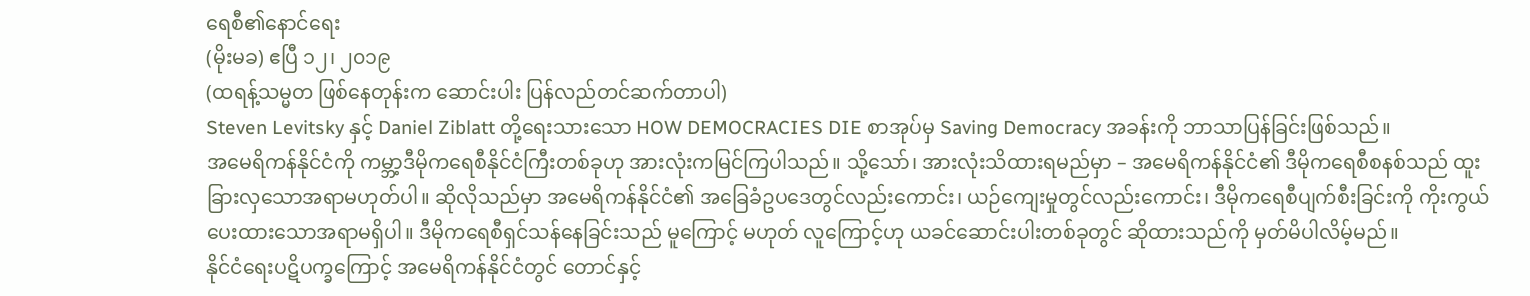ရေစီ၏နောင်ရေး
(မိုးမခ) ဧပြီ ၁၂၊ ၂၀၁၉
(ထရန့်သမ္မတ ဖြစ်နေတုန်းက ဆောင်းပါး ပြန်လည်တင်ဆက်တာပါ)
Steven Levitsky နှင့် Daniel Ziblatt တို့ရေးသားသော HOW DEMOCRACIES DIE စာအုပ်မှ Saving Democracy အခန်းကို ဘာသာပြန်ခြင်းဖြစ်သည်။
အမေရိကန်နိုင်ငံကို ကမ္ဘာ့ဒီမိုကရေစီနိုင်ငံကြီးတစ်ခုဟု အားလုံးကမြင်ကြပါသည်။ သို့သော်၊ အားလုံးသိထားရမည်မှာ – အမေရိကန်နိုင်ငံ၏ ဒီမိုကရေစီစနစ်သည် ထူးခြားလှသောအရာမဟုတ်ပါ။ ဆိုလိုသည်မှာ အမေရိကန်နိုင်ငံ၏ အခြေခံဥပဒေတွင်လည်းကောင်း၊ ယဉ်ကျေးမှုတွင်လည်းကောင်း၊ ဒီမိုကရေစီပျက်စီးခြင်းကို ကိုးကွယ်ပေးထားသောအရာမရှိပါ။ ဒီမိုကရေစီရှင်သန်နေခြင်းသည် မူကြောင့် မဟုတ် လူကြောင့်ဟု ယခင်ဆောင်းပါးတစ်ခုတွင် ဆိုထားသည်ကို မှတ်မိပါလိမ့်မည်။
နိုင်ငံရေးပဋိပက္ခကြောင့် အမေရိကန်နိုင်ငံတွင် တောင်နှင့်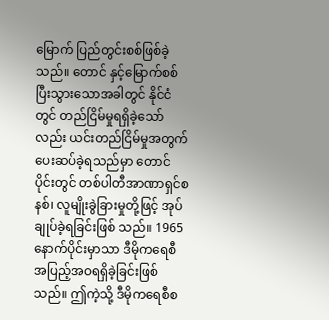မြောက် ပြည်တွင်းစစ်ဖြစ်ခဲ့သည်။ တောင် နှင့်မြောက်စစ်ပြီးသွားသောအခါတွင် နိုင်ငံတွင် တည်ငြိမ်မှုရရှိခဲ့သော်လည်း ယင်းတည်ငြိမ်မှုအတွက် ပေးဆပ်ခဲ့ရသည်မှာ တောင်ပိုင်းတွင် တစ်ပါတီအာဏာရှင်စနစ်၊ လူမျိုးခွဲခြားမှုတို့ဖြင့် အုပ်ချုပ်ခဲ့ရခြင်းဖြစ် သည်။ 1965 နောက်ပိုင်းမှာသာ ဒီမိုကရေစီအပြည့်အဝရရှိခဲ့ခြင်းဖြစ်သည်။ ဤကဲ့သို့ ဒီမိုကရေစီစ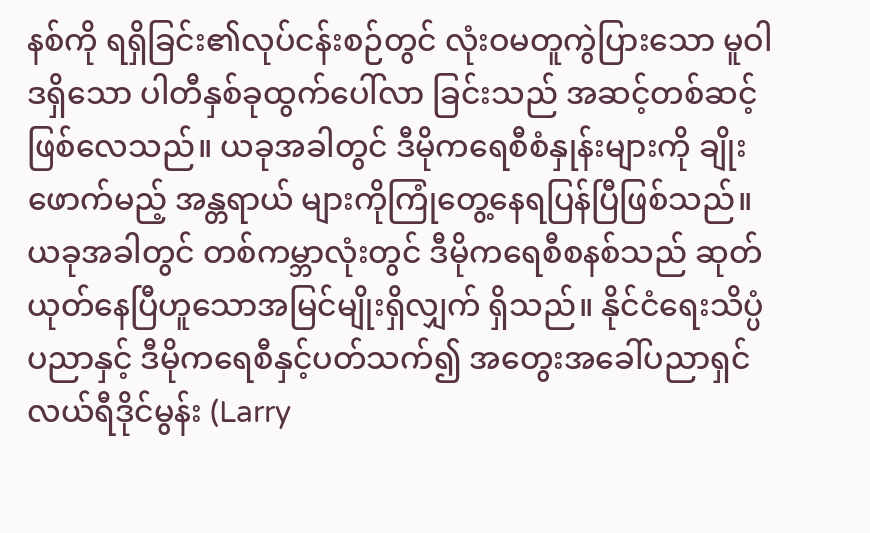နစ်ကို ရရှိခြင်း၏လုပ်ငန်းစဉ်တွင် လုံးဝမတူကွဲပြားသော မူဝါဒရှိသော ပါတီနှစ်ခုထွက်ပေါ်လာ ခြင်းသည် အဆင့်တစ်ဆင့်ဖြစ်လေသည်။ ယခုအခါတွင် ဒီမိုကရေစီစံနှုန်းများကို ချိုးဖောက်မည့် အန္တရာယ် များကိုကြုံတွေ့နေရပြန်ပြီဖြစ်သည်။
ယခုအခါတွင် တစ်ကမ္ဘာလုံးတွင် ဒီမိုကရေစီစနစ်သည် ဆုတ်ယုတ်နေပြီဟူသောအမြင်မျိုးရှိလျှက် ရှိသည်။ နိုင်ငံရေးသိပ္ပံပညာနှင့် ဒီမိုကရေစီနှင့်ပတ်သက်၍ အတွေးအခေါ်ပညာရှင် လယ်ရီဒိုင်မွန်း (Larry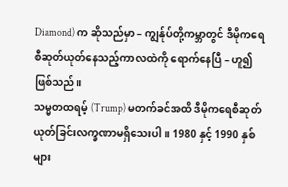Diamond) က ဆိုသည်မှာ – ကျွန်ုပ်တို့ကမ္ဘာတွင် ဒီမိုကရေစီဆုတ်ယုတ်နေသည့်ကာလထဲကို ရောက်နေပြီ – ဟူ၍ဖြစ်သည်။
သမ္မတထရမ့် (Trump) မတက်ခင်အထိ ဒီမိုကရေစီဆုတ်ယုတ်ခြင်းလက္ခဏာမရှိသေးပါ။ 1980 နှင့် 1990 နှစ်များ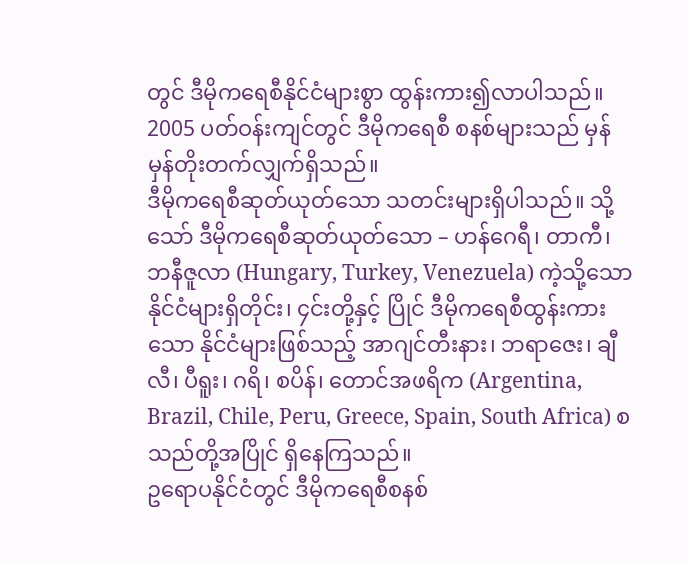တွင် ဒီမိုကရေစီနိုင်ငံများစွာ ထွန်းကား၍လာပါသည်။ 2005 ပတ်ဝန်းကျင်တွင် ဒီမိုကရေစီ စနစ်များသည် မှန်မှန်တိုးတက်လျှက်ရှိသည်။
ဒီမိုကရေစီဆုတ်ယုတ်သော သတင်းများရှိပါသည်။ သို့ သော် ဒီမိုကရေစီဆုတ်ယုတ်သော – ဟန်ဂေရီ၊ တာကီ၊ ဘနီဇူလာ (Hungary, Turkey, Venezuela) ကဲ့သို့သော နိုင်ငံများရှိတိုင်း၊ ၄င်းတို့နှင့် ပြိုင် ဒီမိုကရေစီထွန်းကားသော နိုင်ငံများဖြစ်သည့် အာဂျင်တီးနား၊ ဘရာဇေး၊ ချီလီ၊ ပီရူး၊ ဂရိ၊ စပိန်၊ တောင်အဖရိက (Argentina, Brazil, Chile, Peru, Greece, Spain, South Africa) စသည်တို့အပြိုင် ရှိနေကြသည်။
ဥရောပနိုင်ငံတွင် ဒီမိုကရေစီစနစ်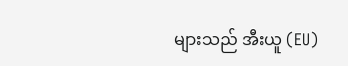များသည် အီးယူ (EU)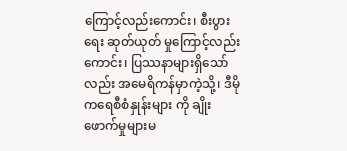ကြောင့်လည်းကောင်း၊ စီးပွားရေး ဆုတ်ယုတ် မှုကြောင့်လည်းကောင်း၊ ပြဿနာများရှိသော်လည်း အမေရိကန်မှာကဲ့သို့၊ ဒီမိုကရေစီစံနှုန်းများ ကို ချိုးဖောက်မှုများမ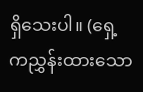ရှိသေးပါ။ (ရှေ့ကညွှန်းထားသော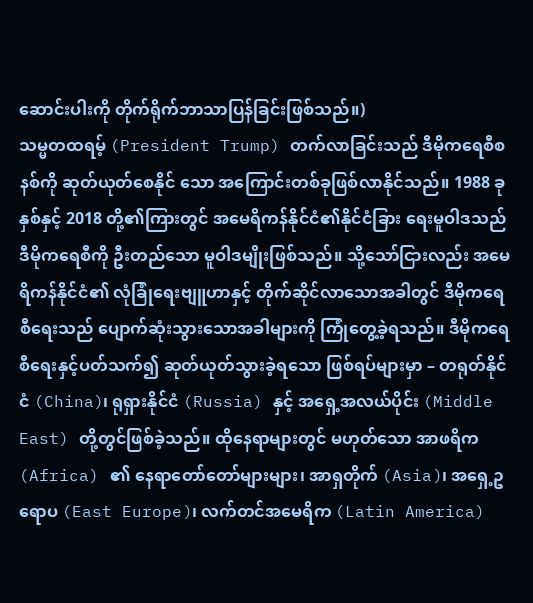ဆောင်းပါးကို တိုက်ရိုက်ဘာသာပြန်ခြင်းဖြစ်သည်။)
သမ္မတထရမ့် (President Trump) တက်လာခြင်းသည် ဒီမိုကရေစီစနစ်ကို ဆုတ်ယုတ်စေနိုင် သော အကြောင်းတစ်ခုဖြစ်လာနိုင်သည်။ 1988 ခုနှစ်နှင့် 2018 တို့၏ကြားတွင် အမေရိကန်နိုင်ငံ၏နိုင်ငံခြား ရေးမူဝါဒသည် ဒီမိုကရေစီကို ဦးတည်သော မူဝါဒမျိုးဖြစ်သည်။ သို့သော်ငြားလည်း အမေရိကန်နိုင်ငံ၏ လုံခြုံရေးဗျူဟာနှင့် တိုက်ဆိုင်လာသောအခါတွင် ဒီမိုကရေစီရေးသည် ပျောက်ဆုံးသွားသောအခါများကို ကြုံတွေ့ခဲ့ရသည်။ ဒီမိုကရေစီရေးနှင့်ပတ်သက်၍ ဆုတ်ယုတ်သွားခဲ့ရသော ဖြစ်ရပ်များမှာ – တရုတ်နိုင်ငံ (China)၊ ရုရှားနိုင်ငံ (Russia) နှင့် အရှေ့အလယ်ပိုင်း (Middle East) တို့တွင်ဖြစ်ခဲ့သည်။ ထိုနေရာများတွင် မဟုတ်သော အာဖရိက (Africa) ၏ နေရာတော်တော်များများ၊ အာရှတိုက် (Asia)၊ အရှေ့ဥရောပ (East Europe)၊ လက်တင်အမေရိက (Latin America)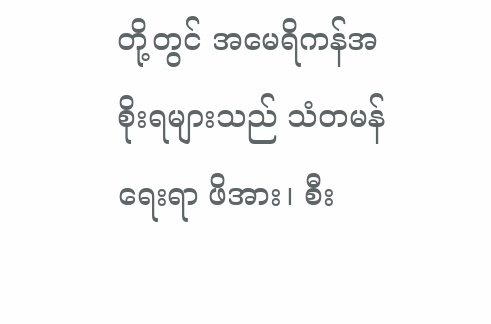တို့တွင် အမေရိကန်အစိုးရများသည် သံတမန်ရေးရာ ဖိအား၊ စီး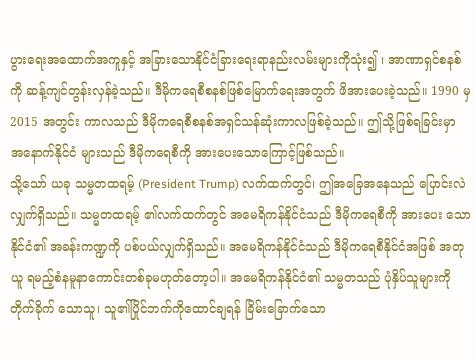ပွားရေးအထောက်အကူနှင့် အခြားသောနိုင်ငံခြားရေးရာနည်းလမ်းများကိုသုံး၍ ၊ အာဏာရှင်စနစ် ကို ဆန့်ကျင်တွန်းလှန်ခဲ့သည်။ ဒီမိုကရေစီစနစ်ဖြစ်မြောက်ရေးအတွက် ဖိအားပေးခဲ့သည်။ 1990 မှ 2015 အတွင်း ကာလသည် ဒီမိုကရေစီစနစ်အရှင်သန်ဆုံးကာလဖြစ်ခဲ့သည်။ ဤသို့ဖြစ်ရခြင်းမှာ အနောက်နိုင်ငံ များသည် ဒီမိုကရေစီကို အားပေးသောကြောင့်ဖြစ်သည်။
သို့သော် ယခု သမ္မတထရမ့် (President Trump) လက်ထက်တွင်၊ ဤအခြေအနေသည် ပြောင်းလဲလျှက်ရှိသည်။ သမ္မတထရမ့် ၏လက်ထက်တွင် အမေရိကန်နိုင်ငံသည် ဒီမိုကရေစီကို အားပေး သောနိုင်ငံ၏ အခန်းကဏ္ဍကို ပစ်ပယ်လျှက်ရှိသည်။ အမေရိကန်နိုင်ငံသည် ဒီမိုကရေစီနိုင်ငံအဖြစ် အတုယူ ရမည့်စံနမူနာကောင်းတစ်ခုမဟုတ်တော့ပါ။ အမေရိကန်နိုင်ငံ၏ သမ္မတသည် ပုံနှိပ်သူများကို တိုက်ခိုက် သောသူ၊ သူ၏ပြိုင်ဘက်ကိုထောင်ချရန် ခြိမ်းခြောက်သော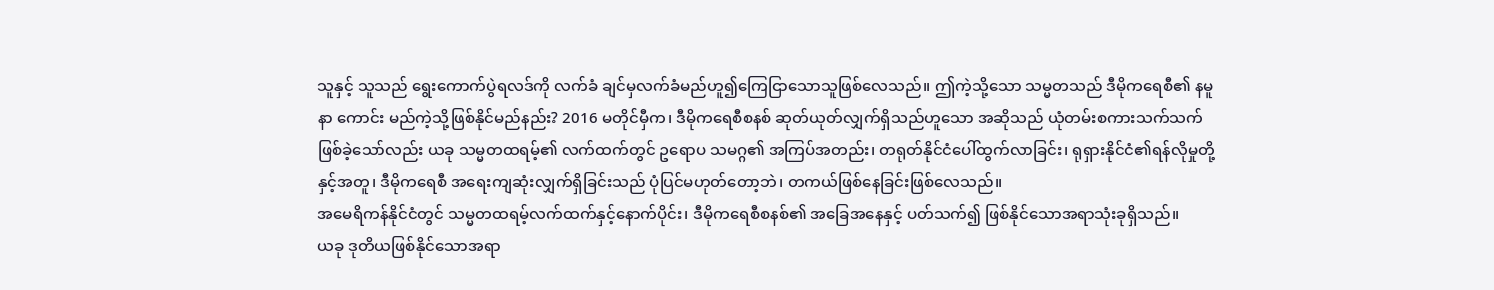သူနှင့် သူသည် ရွေးကောက်ပွဲရလဒ်ကို လက်ခံ ချင်မှလက်ခံမည်ဟူ၍ကြေငြာသောသူဖြစ်လေသည်။ ဤကဲ့သို့သော သမ္မတသည် ဒီမိုကရေစီ၏ နမူနာ ကောင်း မည်ကဲ့သို့ဖြစ်နိုင်မည်နည်း? 2016 မတိုင်မှီက၊ ဒီမိုကရေစီစနစ် ဆုတ်ယုတ်လျှက်ရှိသည်ဟူသော အဆိုသည် ယုံတမ်းစကားသက်သက်ဖြစ်ခဲ့သော်လည်း ယခု သမ္မတထရမ့်၏ လက်ထက်တွင် ဥရောပ သမဂ္ဂ၏ အကြပ်အတည်း၊ တရုတ်နိုင်ငံပေါ်ထွက်လာခြင်း၊ ရုရှားနိုင်ငံ၏ရန်လိုမှုတို့နှင့်အတူ၊ ဒီမိုကရေစီ အရေးကျဆုံးလျှက်ရှိခြင်းသည် ပုံပြင်မဟုတ်တော့ဘဲ၊ တကယ်ဖြစ်နေခြင်းဖြစ်လေသည်။
အမေရိကန်နိုင်ငံတွင် သမ္မတထရမ့်လက်ထက်နှင့်နောက်ပိုင်း၊ ဒီမိုကရေစီစနစ်၏ အခြေအနေနှင့် ပတ်သက်၍ ဖြစ်နိုင်သောအရာသုံးခုရှိသည်။
ယခု ဒုတိယဖြစ်နိုင်သောအရာ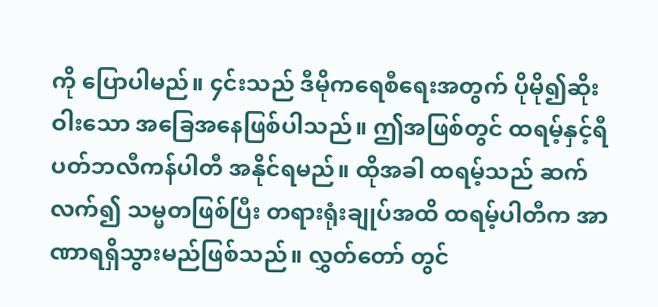ကို ပြောပါမည်။ ၄င်းသည် ဒီမိုကရေစီရေးအတွက် ပိုမို၍ဆိုးဝါးသော အခြေအနေဖြစ်ပါသည်။ ဤအဖြစ်တွင် ထရမ့်နှင့်ရီပတ်ဘလီကန်ပါတီ အနိုင်ရမည်။ ထိုအခါ ထရမ့်သည် ဆက်လက်၍ သမ္မတဖြစ်ပြီး တရားရုံးချုပ်အထိ ထရမ့်ပါတီက အာဏာရရှိသွားမည်ဖြစ်သည်။ လွှတ်တော် တွင်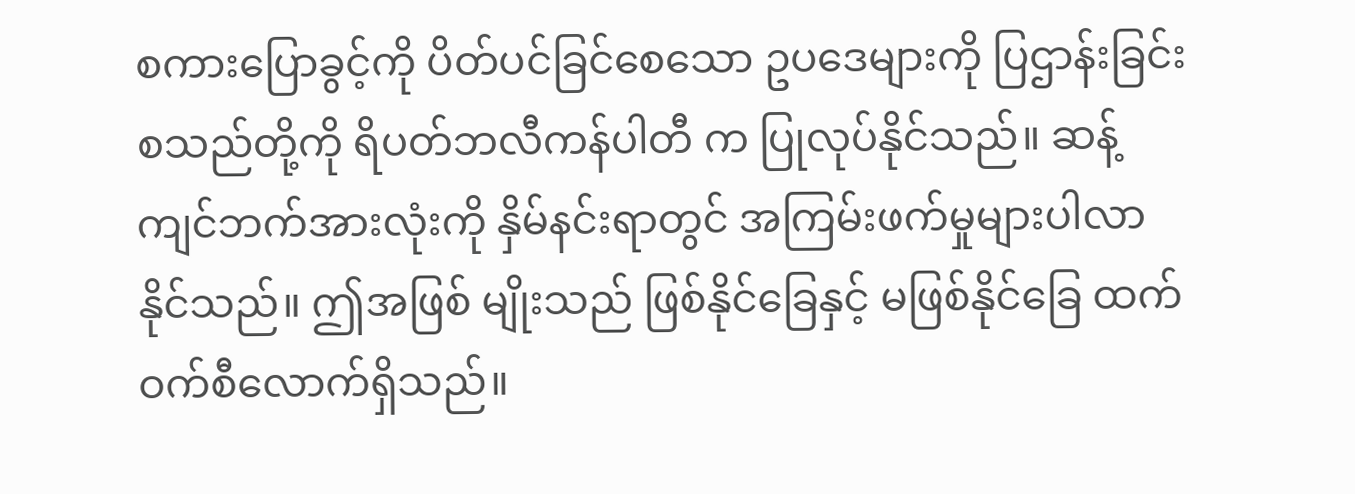စကားပြောခွင့်ကို ပိတ်ပင်ခြင်စေသော ဥပဒေများကို ပြဌာန်းခြင်း စသည်တို့ကို ရိပတ်ဘလီကန်ပါတီ က ပြုလုပ်နိုင်သည်။ ဆန့်ကျင်ဘက်အားလုံးကို နှိမ်နင်းရာတွင် အကြမ်းဖက်မှုများပါလာနိုင်သည်။ ဤအဖြစ် မျိုးသည် ဖြစ်နိုင်ခြေနှင့် မဖြစ်နိုင်ခြေ ထက်ဝက်စီလောက်ရှိသည်။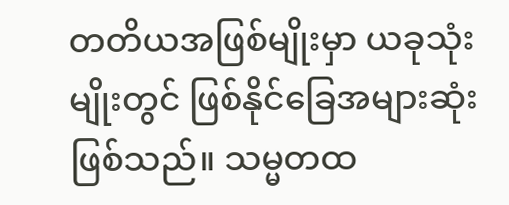တတိယအဖြစ်မျိုးမှာ ယခုသုံးမျိုးတွင် ဖြစ်နိုင်ခြေအများဆုံးဖြစ်သည်။ သမ္မတထ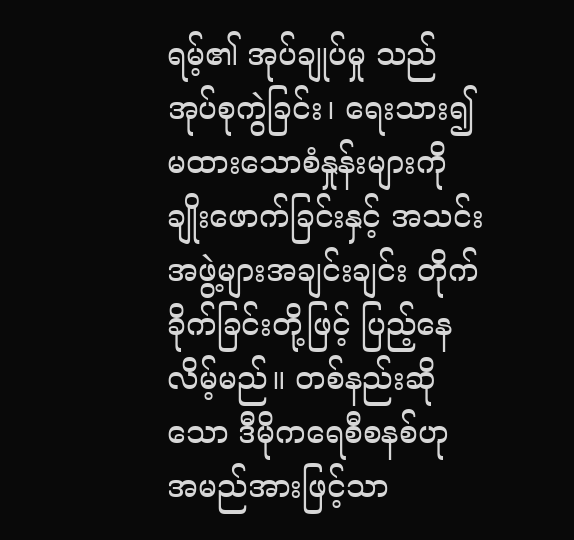ရမ့်၏ အုပ်ချုပ်မှု သည် အုပ်စုကွဲခြင်း၊ ရေးသား၍မထားသောစံနှုန်းများကို ချိုးဖောက်ခြင်းနှင့် အသင်းအဖွဲ့များအချင်းချင်း တိုက်ခိုက်ခြင်းတို့ဖြင့် ပြည့်နေလိမ့်မည်။ တစ်နည်းဆိုသော ဒီမိုကရေစီစနစ်ဟု အမည်အားဖြင့်သာ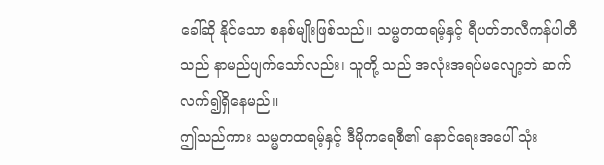ခေါ်ဆို နိုင်သော စနစ်မျိုးဖြစ်သည်။ သမ္မတထရမ့်နှင့် ရီပတ်ဘလီကန်ပါတီသည် နာမည်ပျက်သော်လည်း၊ သူတို့ သည် အလုံးအရပ်မလျော့ဘဲ ဆက်လက်၍ရှိနေမည်။
ဤသည်ကား သမ္မတထရမ့်နှင့် ဒီမိုကရေစီ၏ နောင်ရေးအပေါ် သုံး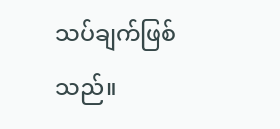သပ်ချက်ဖြစ်သည်။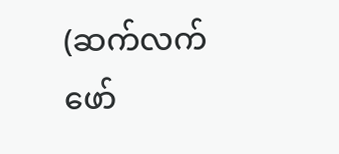(ဆက်လက်ဖော်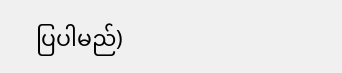ပြပါမည်)